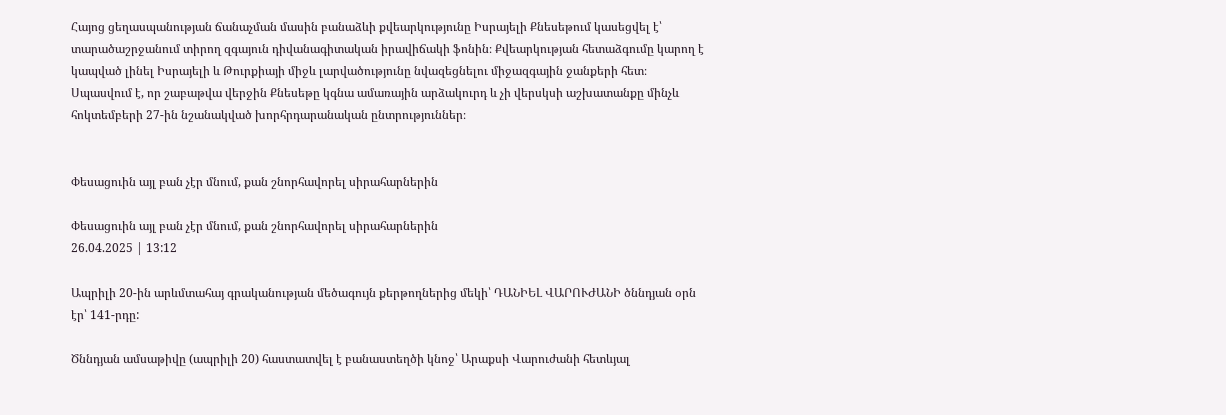Հայոց ցեղասպանության ճանաչման մասին բանաձևի քվեարկությունը Իսրայելի Քնեսեթում կասեցվել է՝ տարածաշրջանում տիրող զգայուն դիվանագիտական իրավիճակի ֆոնին։ Քվեարկության հետաձգումը կարող է կապված լինել Իսրայելի և Թուրքիայի միջև լարվածությունը նվազեցնելու միջազգային ջանքերի հետ։ Սպասվում է, որ շաբաթվա վերջին Քնեսեթը կգնա ամառային արձակուրդ և չի վերսկսի աշխատանքը մինչև հոկտեմբերի 27-ին նշանակված խորհրդարանական ընտրություններ։


Փեսացուին այլ բան չէր մնում, քան շնորհավորել սիրահարներին

Փեսացուին այլ բան չէր մնում, քան շնորհավորել սիրահարներին
26.04.2025 | 13:12

Ապրիլի 20-ին արևմտահայ գրականության մեծագույն քերթողներից մեկի՝ ԴԱՆԻԵԼ ՎԱՐՈՒԺԱՆԻ ծննդյան օրն էր՝ 141-րդը:

Ծննդյան ամսաթիվը (ապրիլի 20) հաստատվել է բանաստեղծի կնոջ՝ Արաքսի Վարուժանի հետևյալ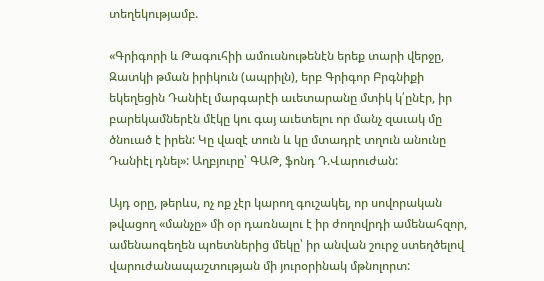տեղեկությամբ.

«Գրիգորի և Թագուհիի ամուսնութենէն երեք տարի վերջը, Զատկի թման իրիկուն (ապրիլն), երբ Գրիգոր Բրգնիքի եկեղեցին Դանիէլ մարգարէի աւետարանը մտիկ կ՛ընէր, իր բարեկամներէն մէկը կու գայ աւետելու որ մանչ զաւակ մը ծնուած է իրեն: Կը վազէ տուն և կը մտադրէ տղուն անունը Դանիէլ դնել»: Աղբյուրը՝ ԳԱԹ, ֆոնդ Դ.Վարուժան:

Այդ օրը, թերևս, ոչ ոք չէր կարող գուշակել, որ սովորական թվացող «մանչը» մի օր դառնալու է իր ժողովրդի ամենահզոր, ամենաոգեղեն պոետներից մեկը՝ իր անվան շուրջ ստեղծելով վարուժանապաշտության մի յուրօրինակ մթնոլորտ: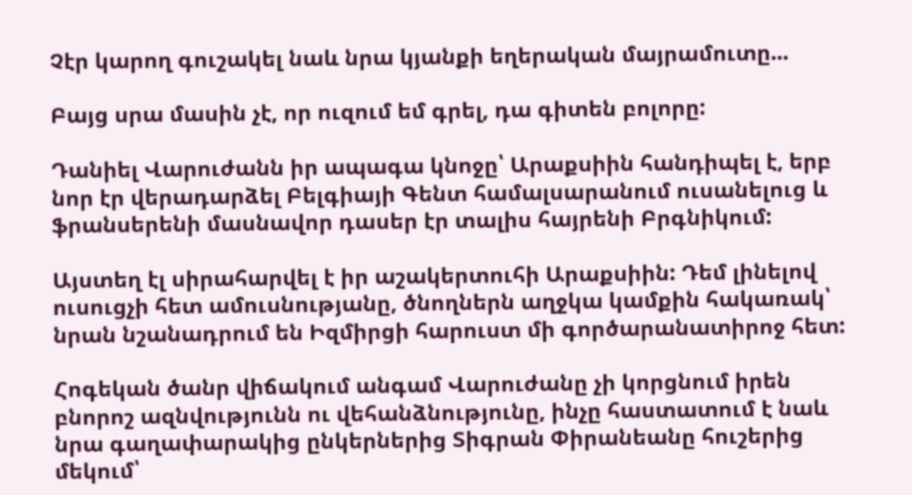Չէր կարող գուշակել նաև նրա կյանքի եղերական մայրամուտը...

Բայց սրա մասին չէ, որ ուզում եմ գրել, դա գիտեն բոլորը:

Դանիել Վարուժանն իր ապագա կնոջը՝ Արաքսիին հանդիպել է, երբ նոր էր վերադարձել Բելգիայի Գենտ համալսարանում ուսանելուց և ֆրանսերենի մասնավոր դասեր էր տալիս հայրենի Բրգնիկում:

Այստեղ էլ սիրահարվել է իր աշակերտուհի Արաքսիին: Դեմ լինելով ուսուցչի հետ ամուսնությանը, ծնողներն աղջկա կամքին հակառակ՝ նրան նշանադրում են Իզմիրցի հարուստ մի գործարանատիրոջ հետ:

Հոգեկան ծանր վիճակում անգամ Վարուժանը չի կորցնում իրեն բնորոշ ազնվությունն ու վեհանձնությունը, ինչը հաստատում է նաև նրա գաղափարակից ընկերներից Տիգրան Փիրանեանը հուշերից մեկում՝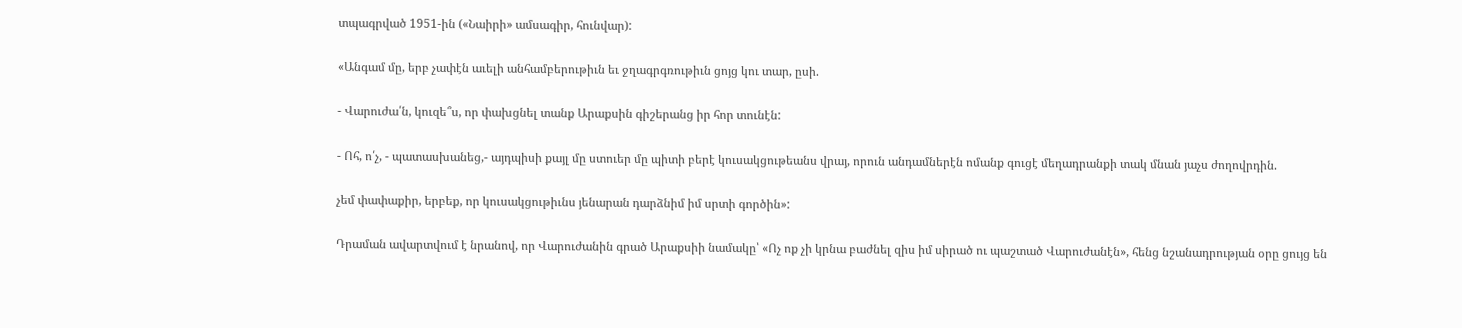տպագրված 1951-ին («Նաիրի» ամսագիր, հունվար):

«Անգամ մը, երբ չափէն աւելի անհամբերութիւն եւ ջղագրգռութիւն ցոյց կու տար, ըսի.

- Վարուժա՛ն, կուզե՞ս, որ փախցնել տանք Արաքսին գիշերանց իր հոր տունէն:

- Ոհ, ո՛չ, - պատասխանեց,- այդպիսի քայլ մը ստուեր մը պիտի բերէ կուսակցութեանս վրայ, որուն անդամներէն ոմանք գուցէ մեղադրանքի տակ մնան յաչս ժողովրդին.

չեմ փափաքիր, երբեք, որ կուսակցութիւնս յենարան դարձնիմ իմ սրտի գործին»:

Դրաման ավարտվում է նրանով, որ Վարուժանին գրած Արաքսիի նամակը՝ «Ոչ ոք չի կրնա բաժնել զիս իմ սիրած ու պաշտած Վարուժանէն», հենց նշանադրության օրը ցույց են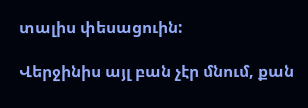տալիս փեսացուին:

Վերջինիս այլ բան չէր մնում, քան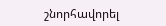շնորհավորել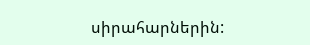սիրահարներին: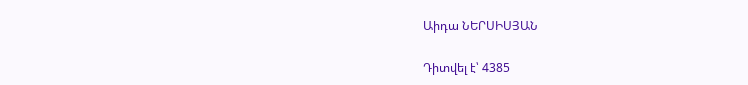Աիդա ՆԵՐՍԻՍՅԱՆ

Դիտվել է՝ 4385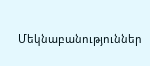Մեկնաբանություններ